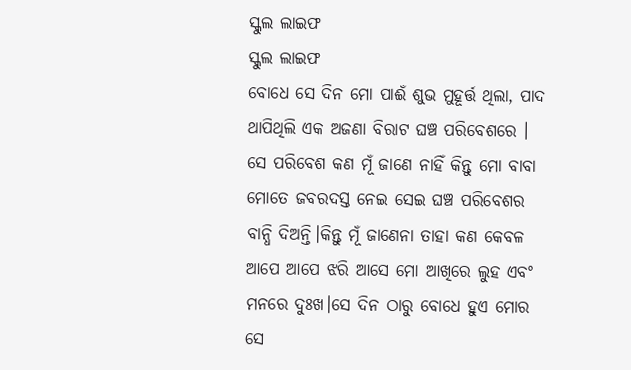ସ୍କୁଲ ଲାଇଫ
ସ୍କୁଲ ଲାଇଫ
ବୋଧେ ସେ ଦିନ ମୋ ପାଈଁ ଶୁଭ ମୁହୂର୍ତ୍ତ ଥିଲା, ପାଦ ଥାପିଥିଲି ଏକ ଅଜଣା ବିରାଟ ଘଞ୍ଚ ପରିବେଶରେ । ସେ ପରିବେଶ କଣ ମୂଁ ଜାଣେ ନାହିଁ କିନ୍ତୁ ମୋ ବାବା ମୋତେ ଜବରଦସ୍ତ ନେଇ ସେଇ ଘଞ୍ଚ ପରିବେଶର ବାନ୍ଧି ଦିଅନ୍ତି।କିନ୍ତୁ ମୂଁ ଜାଣେନା ତାହା କଣ କେବଳ ଆପେ ଆପେ ଝରି ଆସେ ମୋ ଆଖିରେ ଲୁହ ଏବଂ ମନରେ ଦୁଃଖ।ସେ ଦିନ ଠାରୁ ବୋଧେ ହୁଏ ମୋର ସେ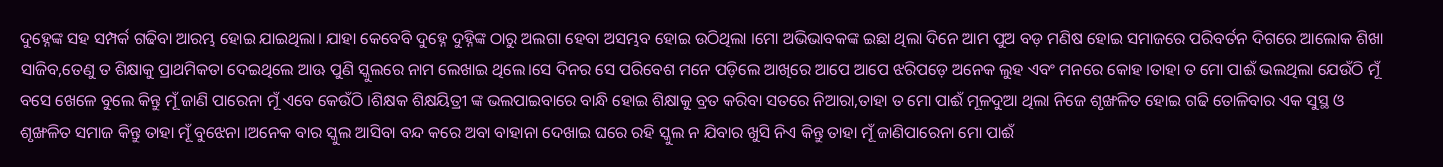ଦୁହ୍ନେଙ୍କ ସହ ସମ୍ପର୍କ ଗଢିବା ଆରମ୍ଭ ହୋଇ ଯାଇଥିଲା। ଯାହା କେବେବି ଦୁହ୍ନେ ଦୁହ୍ନିଙ୍କ ଠାରୁ ଅଲଗା ହେବା ଅସମ୍ଭବ ହୋଇ ଉଠିଥିଲା ।ମୋ ଅଭିଭାବକଙ୍କ ଇଛା ଥିଲା ଦିନେ ଆମ ପୁଅ ବଡ଼ ମଣିଷ ହୋଇ ସମାଜରେ ପରିବର୍ତନ ଦିଗରେ ଆଲୋକ ଶିଖା ସାଜିବ,ତେଣୁ ତ ଶିକ୍ଷାକୁ ପ୍ରାଥମିକତା ଦେଇଥିଲେ ଆଊ ପୁଣି ସ୍କୁଲରେ ନାମ ଲେଖାଇ ଥିଲେ।ସେ ଦିନର ସେ ପରିବେଶ ମନେ ପଡ଼ିଲେ ଆଖିରେ ଆପେ ଆପେ ଝରିପଡ଼େ ଅନେକ ଲୁହ ଏବଂ ମନରେ କୋହ ।ତାହା ତ ମୋ ପାଈଁ ଭଲଥିଲା ଯେଉଁଠି ମୂଁ ବସେ ଖେଳେ ବୁଲେ କିନ୍ତୁ ମୂଁ ଜାଣି ପାରେନା ମୂଁ ଏବେ କେଉଁଠି ।ଶିକ୍ଷକ ଶିକ୍ଷୟିତ୍ରୀ ଙ୍କ ଭଲପାଇବାରେ ବାନ୍ଧି ହୋଇ ଶିକ୍ଷାକୁ ବ୍ରତ କରିବା ସତରେ ନିଆରା,ତାହା ତ ମୋ ପାଈଁ ମୂଳଦୁଆ ଥିଲା ନିଜେ ଶୃଙ୍ଖଳିତ ହୋଇ ଗଢି ତୋଳିବାର ଏକ ସୁସ୍ଥ ଓ ଶୃଙ୍ଖଳିତ ସମାଜ କିନ୍ତୁ ତାହା ମୂଁ ବୁଝେନା ।ଅନେକ ବାର ସ୍କୁଲ ଆସିବା ବନ୍ଦ କରେ ଅବା ବାହାନା ଦେଖାଇ ଘରେ ରହି ସ୍କୁଲ ନ ଯିବାର ଖୁସି ନିଏ କିନ୍ତୁ ତାହା ମୂଁ ଜାଣିପାରେନା ମୋ ପାଈଁ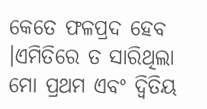କେତେ ଫଳପ୍ରଦ ହେବ ।ଏମିତିରେ ତ ସାରିଥିଲା ମୋ ପ୍ରଥମ ଏବଂ ଦ୍ୱିତିୟ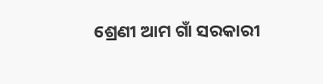ଶ୍ରେଣୀ ଆମ ଗାଁ ସରକାରୀ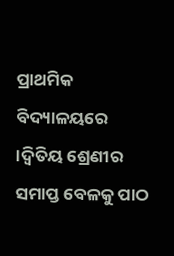ପ୍ରାଥମିକ ବିଦ୍ୟାଳୟରେ ।ଦ୍ୱିତିୟ ଶ୍ରେଣୀର ସମାପ୍ତ ବେଳକୁ ପାଠ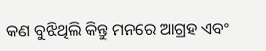କଣ ବୁଝିଥିଲି କିନ୍ତୁ ମନରେ ଆଗ୍ରହ ଏବଂ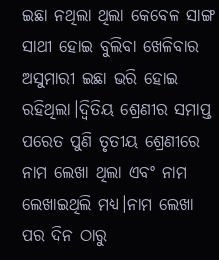ଇଛା ନଥିଲା ଥିଲା କେବେଳ ସାଙ୍ଗ ସାଥୀ ହୋଇ ବୁଲିବା ଖେଳିବାର ଅସୁମାରୀ ଇଛା ଭରି ହୋଇ ରହିଥିଲା।ଦ୍ୱିତିୟ ଶ୍ରେଣୀର ସମାପ୍ତ ପରେତ ପୁଣି ତୃତୀୟ ଶ୍ରେଣୀରେ ନାମ ଲେଖା ଥିଲା ଏବଂ ନାମ ଲେଖାଇଥିଲି ମଧ୍ୟ।ନାମ ଲେଖା ପର ଦିନ ଠାରୁ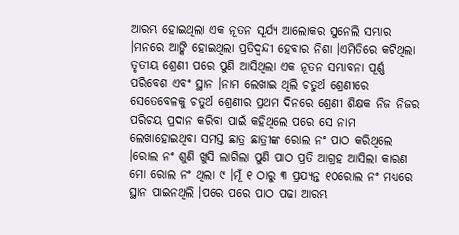ଆରମ୍ଭ ହୋଇଥିଲା ଏକ ନୂତନ ସୂର୍ଯ୍ୟ ଆଲୋକର ସୁନେଲି ସମ୍ଭାର ।ମନରେ ଆଙ୍କି ହୋଇଥିଲା ପ୍ରତିଦ୍ୱନ୍ଦୀ ହେବାର ନିଶା ।ଏମିତିରେ କଟିଥିଲା ତୃତୀୟ ଶ୍ରେଣୀ ପରେ ପୁଣି ଆସିଥିଲା ଏକ ନୂତନ ସମ୍ଭାବନା ପୂର୍ଣ୍ଣ ପରିବେଶ ଏବଂ ସ୍ଥାନ ।ନାମ ଲେଖାଇ ଥିଲି ଚତୁର୍ଥ ଶ୍ରେଣୀରେ ସେତେବେଳକୁ ଚତୁର୍ଥ ଶ୍ରେଣୀର ପ୍ରଥମ ଦିନରେ ଶ୍ରେଣୀ ଶିକ୍ଷକ ନିଜ ନିଜର ପରିଚୟ ପ୍ରଦାନ କରିବା ପାଇଁ କହିଥିଲେ ପରେ ସେ ନାମ ଲେଖାହୋଇଥିବା ସମସ୍ତ ଛାତ୍ର ଛାତ୍ରୀଙ୍କ ରୋଲ ନଂ ପାଠ କରିଥିଲେ ।ରୋଲ ନଂ ଶୁଣି ଖୁସି ଲାଗିଲା ପୁଣି ପାଠ ପ୍ରତି ଆଗ୍ରହ ଆସିଲା କାରଣ ମୋ ରୋଲ ନଂ ଥିଲା ୯ ।ମୂଁ ୧ ଠାରୁ ୩ ପ୍ରଯ୍ୟନ୍ତ ୧୦ରୋଲ ନଂ ମଧ୍ୟରେ ସ୍ଥାନ ପାଇନଥିଲି ।ପରେ ପରେ ପାଠ ପଢା ଆରମ୍ଭ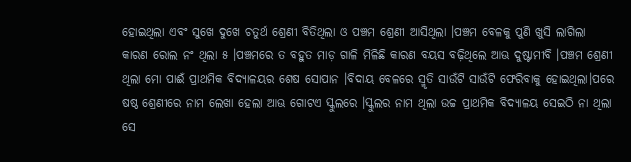ହୋଇଥିଲା ଏବଂ ସୁଖେ ଦୁଖେ ଚତୁର୍ଥ ଶ୍ରେଣୀ ବିତିଥିଲା ଓ ପଞ୍ଚମ ଶ୍ରେଣୀ ଆସିଥିଲା ।ପଞ୍ଚମ ବେଳକୁ ପୁଣି ଖୁସି ଲାଗିଲା କାରଣ ରୋଲ ନଂ ଥିଲା ୫ ।ପଞ୍ଚମରେ ତ ବହୁତ ମାଡ଼ ଗାଳି ମିଳିଛି କାରଣ ବୟସ ବଢ଼ିଥିଲେ ଆଊ ଦୁଷ୍ଟାମୀବି ।ପଞ୍ଚମ ଶ୍ରେଣୀ ଥିଲା ମୋ ପାଈଁ ପ୍ରାଥମିକ ବିଦ୍ୟାଳୟର ଶେଷ ସୋପାନ ।ବିଦାୟ ବେଳରେ ସ୍ମୃତି ସାଉଁଟି ସାଉଁଟି ଫେରିବାକୁ ହୋଇଥିଲା।ପରେ ଷଷ୍ଠ ଶ୍ରେଣୀରେ ନାମ ଲେଖା ହେଲା ଆଊ ଗୋଟଏ ସ୍କୁଲରେ ।ସ୍କୁଲର ନାମ ଥିଲା ଉଚ୍ଚ ପ୍ରାଥମିକ ବିଦ୍ୟାଳୟ ସେଇଠି ନା ଥିଲା ସେ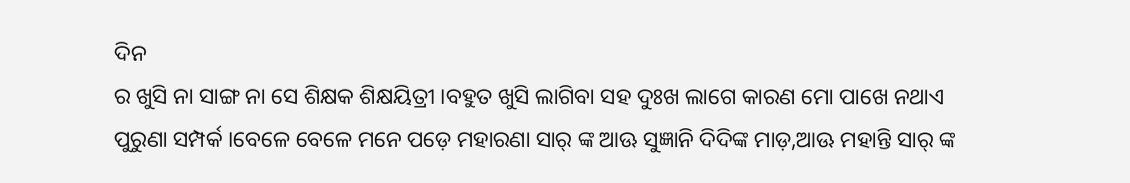ଦିନ
ର ଖୁସି ନା ସାଙ୍ଗ ନା ସେ ଶିକ୍ଷକ ଶିକ୍ଷୟିତ୍ରୀ ।ବହୁତ ଖୁସି ଲାଗିବା ସହ ଦୁଃଖ ଲାଗେ କାରଣ ମୋ ପାଖେ ନଥାଏ ପୁରୁଣା ସମ୍ପର୍କ ।ବେଳେ ବେଳେ ମନେ ପଡ଼େ ମହାରଣା ସାର୍ ଙ୍କ ଆଊ ସୁଜ୍ଞାନି ଦିଦିଙ୍କ ମାଡ଼,ଆଊ ମହାନ୍ତି ସାର୍ ଙ୍କ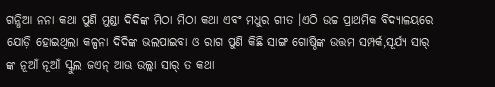ଗନ୍ଧିଆ ନନା କଥା ପୁଣି ମୁଣ୍ଡା ଦିଦିଙ୍କ ମିଠା ମିଠା କଥା ଏବଂ ମଧୁର ଗୀତ ।ଏଠି ଉଚ୍ଚ ପ୍ରାଥମିକ ବିଦ୍ୟାଳୟରେ ଯୋଡ଼ି ହୋଇଥିଲା କଳ୍ପନା ଦିଦିଙ୍କ ଭଲପାଇବା ଓ ରାଗ ପୁଣି କିଛି ସାଙ୍ଗ ଗୋଷ୍ଠିଙ୍କ ଉତ୍ତମ ସମ୍ପର୍କ,ସୂର୍ଯ୍ୟ ସାର୍ ଙ୍କ ନୂଆଁ ନୂଆଁ ସ୍କୁଲ ଜଏନ୍ ଆଊ ଉଲ୍ଲା ସାର୍ ତ କଥା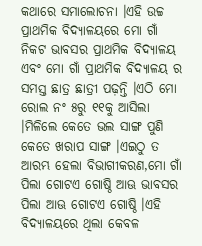କଥାରେ ସମାଲୋଚନା ।ଏହି ଉଚ୍ଚ ପ୍ରାଥମିକ ବିଦ୍ୟାଳୟରେ ମୋ ଗାଁ ନିକଟ ଭାବସର ପ୍ରାଥମିକ ବିଦ୍ୟାଳୟ ଏବଂ ମୋ ଗାଁ ପ୍ରାଥମିକ ବିଦ୍ୟାଳୟ ର ସମସ୍ତ ଛାତ୍ର ଛାତ୍ରୀ ପଢ଼ନ୍ତି ।ଏଠି ମୋ ରୋଲ ନଂ ୫ରୁ ୧୧କୁ ଆସିଲା ।ମିଳିଲେ କେତେ ଭଲ ସାଙ୍ଗ ପୁଣି କେତେ ଖରାପ ସାଙ୍ଗ ।ଏଇଠୁ ତ ଆରମ୍ଭ ହେଲା ବିଭାଗୀକରଣ,ମୋ ଗାଁ ପିଲା ଗୋଟଏ ଗୋଷ୍ଠି ଆଊ ଭାବସର ପିଲା ଆଊ ଗୋଟଏ ଗୋଷ୍ଠି ।ଏହି ବିଦ୍ୟାଳୟରେ ଥିଲା କେବଳ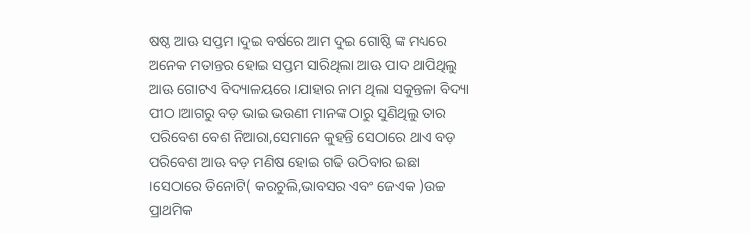ଷଷ୍ଠ ଆଊ ସପ୍ତମ ।ଦୁଇ ବର୍ଷରେ ଆମ ଦୁଇ ଗୋଷ୍ଠି ଙ୍କ ମଧ୍ୟରେ ଅନେକ ମତାନ୍ତର ହୋଇ ସପ୍ତମ ସାରିଥିଲା ଆଊ ପାଦ ଥାପିଥିଲୁ ଆଊ ଗୋଟଏ ବିଦ୍ୟାଳୟରେ ।ଯାହାର ନାମ ଥିଲା ସକୁନ୍ତଳା ବିଦ୍ୟା ପୀଠ ।ଆଗରୁ ବଡ଼ ଭାଇ ଭଉଣୀ ମାନଙ୍କ ଠାରୁ ସୁଣିଥିଲୁ ତାର ପରିବେଶ ବେଶ ନିଆରା,ସେମାନେ କୁହନ୍ତି ସେଠାରେ ଥାଏ ବଡ଼ ପରିବେଶ ଆଊ ବଡ଼ ମଣିଷ ହୋଇ ଗଢି ଉଠିବାର ଇଛା ।ସେଠାରେ ତିନୋଟି( କରଚୁଲି,ଭାବସର ଏବଂ ଜେଏକ )ଉଚ୍ଚ ପ୍ରାଥମିକ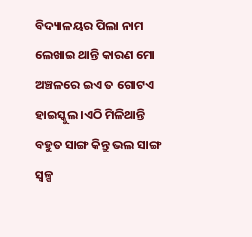ବିଦ୍ୟାଳୟର ପିଲା ନାମ ଲେଖାଇ ଥାନ୍ତି କାରଣ ମୋ ଅଞ୍ଚଳରେ ଇଏ ତ ଗୋଟଏ ହାଇସ୍କୁଲ ।ଏଠି ମିଳିଥାନ୍ତି ବହୁତ ସାଙ୍ଗ କିନ୍ତୁ ଭଲ ସାଙ୍ଗ ସ୍ୱଳ୍ପ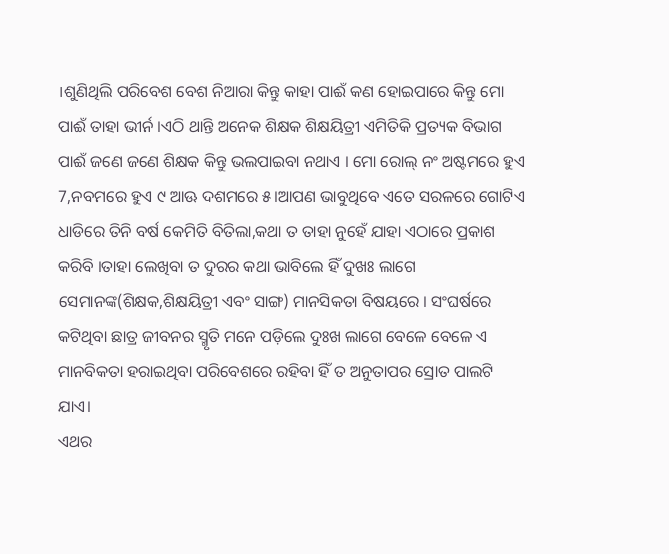।ଶୁଣିଥିଲି ପରିବେଶ ବେଶ ନିଆରା କିନ୍ତୁ କାହା ପାଈଁ କଣ ହୋଇପାରେ କିନ୍ତୁ ମୋ ପାଈଁ ତାହା ଭୀର୍ନ ।ଏଠି ଥାନ୍ତି ଅନେକ ଶିକ୍ଷକ ଶିକ୍ଷୟିତ୍ରୀ ଏମିତିକି ପ୍ରତ୍ୟକ ବିଭାଗ ପାଈଁ ଜଣେ ଜଣେ ଶିକ୍ଷକ କିନ୍ତୁ ଭଲପାଇବା ନଥାଏ । ମୋ ରୋଲ୍ ନଂ ଅଷ୍ଟମରେ ହୁଏ 7,ନବମରେ ହୁଏ ୯ ଆଊ ଦଶମରେ ୫।ଆପଣ ଭାବୁଥିବେ ଏତେ ସରଳରେ ଗୋଟିଏ ଧାଡିରେ ତିନି ବର୍ଷ କେମିତି ବିତିଲା,କଥା ତ ତାହା ନୁହେଁ ଯାହା ଏଠାରେ ପ୍ରକାଶ କରିବି ।ତାହା ଲେଖିବା ତ ଦୁରର କଥା ଭାବିଲେ ହିଁ ଦୁଖଃ ଲାଗେ ସେମାନଙ୍କ(ଶିକ୍ଷକ,ଶିକ୍ଷୟିତ୍ରୀ ଏବଂ ସାଙ୍ଗ) ମାନସିକତା ବିଷୟରେ । ସଂଘର୍ଷରେ କଟିଥିବା ଛାତ୍ର ଜୀବନର ସ୍ମୃତି ମନେ ପଡ଼ିଲେ ଦୁଃଖ ଲାଗେ ବେଳେ ବେଳେ ଏ ମାନବିକତା ହରାଇଥିବା ପରିବେଶରେ ରହିବା ହିଁ ତ ଅନୁତାପର ସ୍ରୋତ ପାଲଟି ଯାଏ।
ଏଥର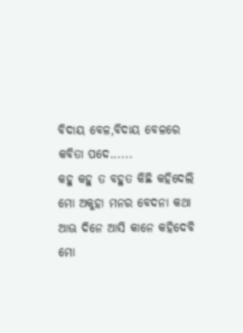ବିଦାୟ ବେଳ,ବିଦାୟ ବେଳରେ କବିତା ପଦେ......
କହୁ କହୁ ତ ବହୁତ କିଛି କହିଦେଲି
ମୋ ଅକୁହା ମନର ବେଦନା କଥା
ଆଊ ଦିନେ ଆସି କାନେ କହିଦେବି
ମୋ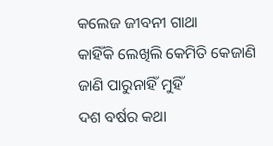କଲେଜ ଜୀବନୀ ଗାଥା
କାହିଁକି ଲେଖିଲି କେମିତି କେଜାଣି
ଜାଣି ପାରୁନାହିଁ ମୁହିଁ
ଦଶ ବର୍ଷର କଥା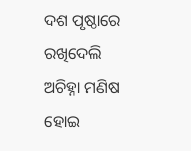ଦଶ ପୃଷ୍ଠାରେ ରଖିଦେଲି
ଅଚିହ୍ନା ମଣିଷ ହୋଇ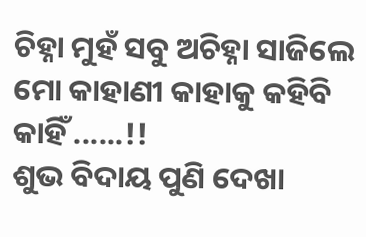ଚିହ୍ନା ମୁହଁ ସବୁ ଅଚିହ୍ନା ସାଜିଲେ
ମୋ କାହାଣୀ କାହାକୁ କହିବି କାହିଁ ......!!
ଶୁଭ ବିଦାୟ ପୁଣି ଦେଖା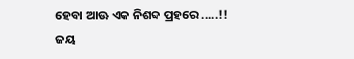ହେବା ଆଊ ଏକ ନିଶବ୍ଦ ପ୍ରହରେ .....!!
ଜୟ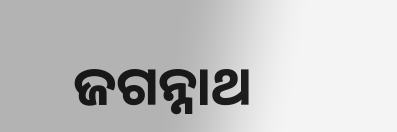ଜଗନ୍ନାଥ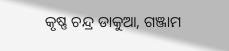କୃଷ୍ଣ ଚନ୍ଦ୍ର ଡାକୁଆ, ଗଞ୍ଜାମ